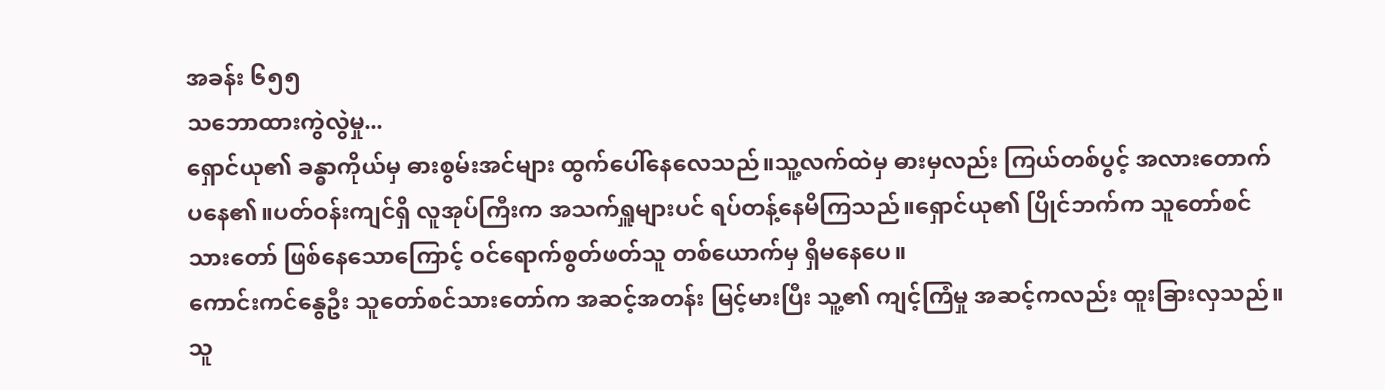အခန်း ၆၅၅
သဘောထားကွဲလွဲမှု...
ရှောင်ယု၏ ခန္ဓာကိုယ်မှ ဓားစွမ်းအင်များ ထွက်ပေါ်နေလေသည်။သူ့လက်ထဲမှ ဓားမှလည်း ကြယ်တစ်ပွင့် အလားတောက်ပနေ၏။ပတ်ဝန်းကျင်ရှိ လူအုပ်ကြီးက အသက်ရှူများပင် ရပ်တန့်နေမိကြသည်။ရှောင်ယု၏ ပြိုင်ဘက်က သူတော်စင်သားတော် ဖြစ်နေသောကြောင့် ဝင်ရောက်စွတ်ဖတ်သူ တစ်ယောက်မှ ရှိမနေပေ။
ကောင်းကင်နွေဦး သူတော်စင်သားတော်က အဆင့်အတန်း မြင့်မားပြီး သူ့၏ ကျင့်ကြံမှု အဆင့်ကလည်း ထူးခြားလှသည်။သူ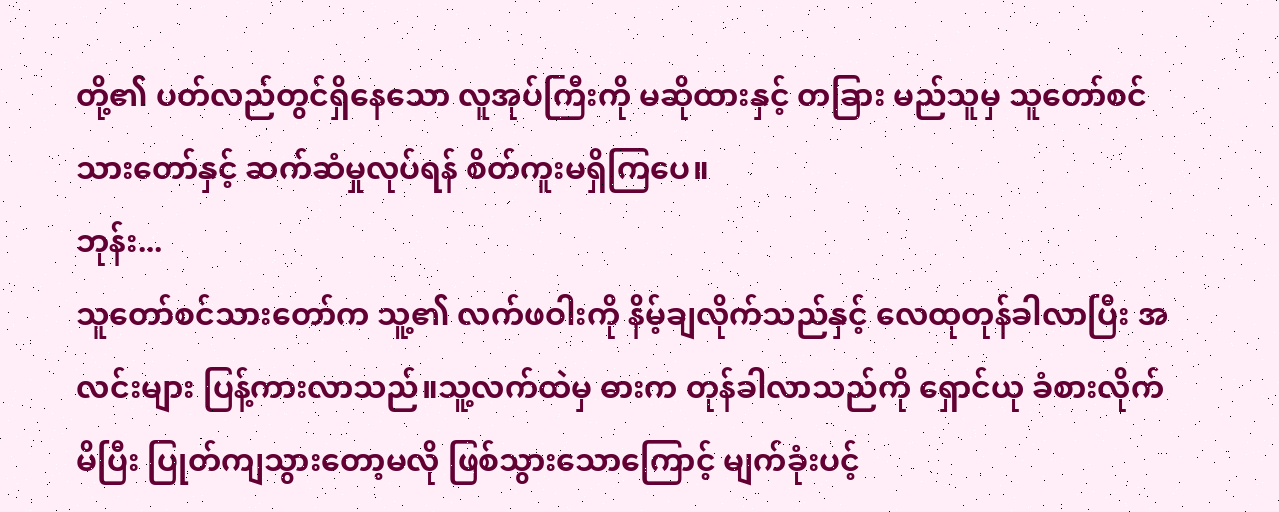တို့၏ ပတ်လည်တွင်ရှိနေသော လူအုပ်ကြီးကို မဆိုထားနှင့် တခြား မည်သူမှ သူတော်စင်သားတော်နှင့် ဆက်ဆံမှုလုပ်ရန် စိတ်ကူးမရှိကြပေ။
ဘုန်း...
သူတော်စင်သားတော်က သူ့၏ လက်ဖဝါးကို နိမ့်ချလိုက်သည်နှင့် လေထုတုန်ခါလာပြီး အလင်းများ ပြန့်ကားလာသည်။သူ့လက်ထဲမှ ဓားက တုန်ခါလာသည်ကို ရှောင်ယု ခံစားလိုက်မိပြီး ပြုတ်ကျသွားတော့မလို ဖြစ်သွားသောကြောင့် မျက်ခုံးပင့်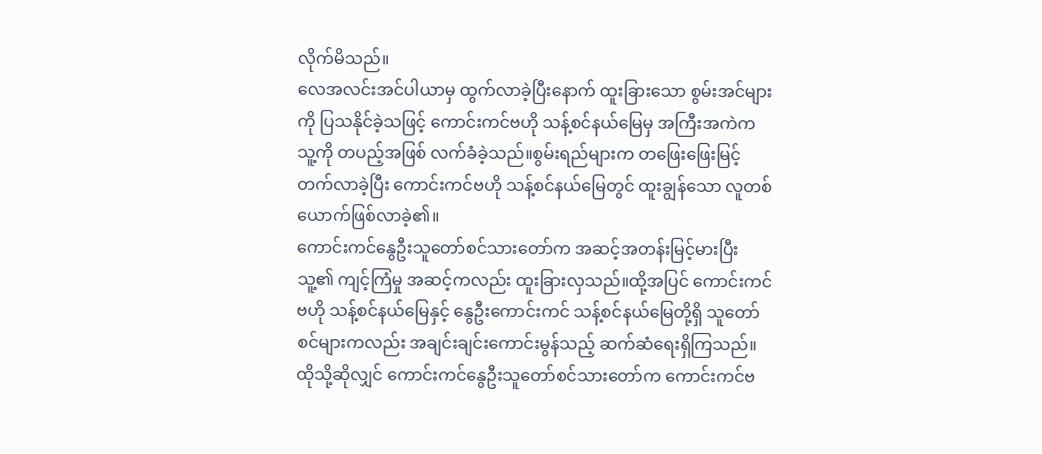လိုက်မိသည်။
လေအလင်းအင်ပါယာမှ ထွက်လာခဲ့ပြီးနောက် ထူးခြားသော စွမ်းအင်များကို ပြသနိုင်ခဲ့သဖြင့် ကောင်းကင်ဗဟို သန့်စင်နယ်မြေမှ အကြီးအကဲက သူ့ကို တပည့်အဖြစ် လက်ခံခဲ့သည်။စွမ်းရည်များက တဖြေးဖြေးမြင့်တက်လာခဲ့ပြီး ကောင်းကင်ဗဟို သန့်စင်နယ်မြေတွင် ထူးချွန်သော လူတစ်ယောက်ဖြစ်လာခဲ့၏။
ကောင်းကင်နွေဦးသူတော်စင်သားတော်က အဆင့်အတန်းမြင့်မားပြီး သူ့၏ ကျင့်ကြံမှု အဆင့်ကလည်း ထူးခြားလှသည်။ထို့အပြင် ကောင်းကင်ဗဟို သန့်စင်နယ်မြေနှင့် နွေဦးကောင်းကင် သန့်စင်နယ်မြေတို့ရှိ သူတော်စင်များကလည်း အချင်းချင်းကောင်းမွန်သည့် ဆက်ဆံရေးရှိကြသည်။
ထိုသို့ဆိုလျှင် ကောင်းကင်နွေဦးသူတော်စင်သားတော်က ကောင်းကင်ဗ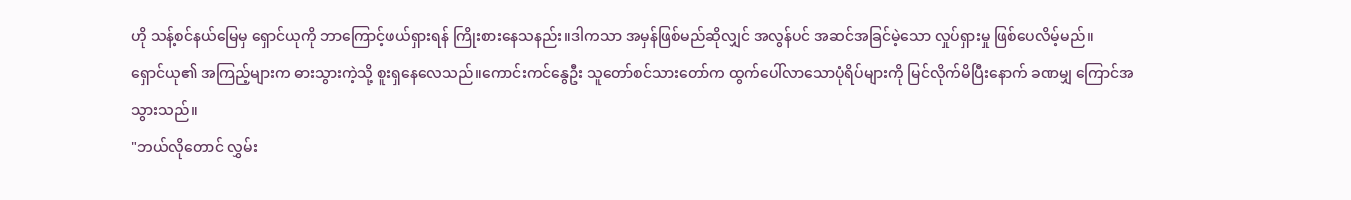ဟို သန့်စင်နယ်မြေမှ ရှောင်ယုကို ဘာကြောင့်ဖယ်ရှားရန် ကြိုးစားနေသနည်း။ဒါကသာ အမှန်ဖြစ်မည်ဆိုလျှင် အလွန်ပင် အဆင်အခြင်မဲ့သော လှုပ်ရှားမှု ဖြစ်ပေလိမ့်မည်။
ရှောင်ယု၏ အကြည့်များက ဓားသွားကဲ့သို့ စူးရှနေလေသည်။ကောင်းကင်နွေဦး သူတော်စင်သားတော်က ထွက်ပေါ်လာသောပုံရိပ်များကို မြင်လိုက်မိပြီးနောက် ခဏမျှ ကြောင်အသွားသည်။
"ဘယ်လိုတောင် လွှမ်း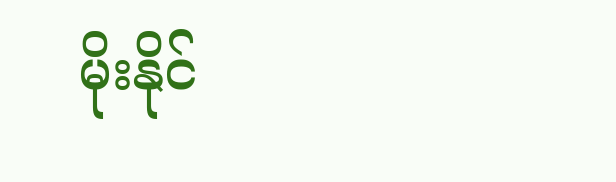မိုးနိုင်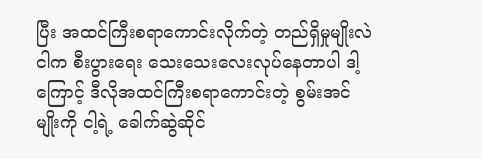ပြီး အထင်ကြီးစရာကောင်းလိုက်တဲ့ တည်ရှိမှုမျိုးလဲ ငါက စီးပွားရေး သေးသေးလေးလုပ်နေတာပါ ဒါ့ကြောင့် ဒီလိုအထင်ကြီးစရာကောင်းတဲ့ စွမ်းအင်မျိုးကို ငါ့ရဲ့ ခေါက်ဆွဲဆိုင်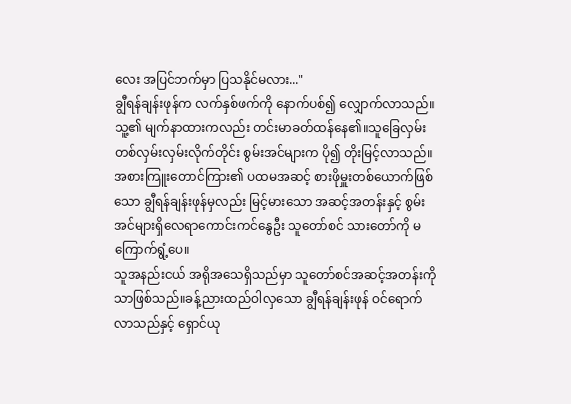လေး အပြင်ဘက်မှာ ပြသနိုင်မလား..."
ချွီရန်ချန်းဖုန်က လက်နှစ်ဖက်ကို နောက်ပစ်၍ လျှောက်လာသည်။သူ့၏ မျက်နာထားကလည်း တင်းမာခတ်ထန်နေ၏။သူခြေလှမ်းတစ်လှမ်းလှမ်းလိုက်တိုင်း စွမ်းအင်များက ပို၍ တိုးမြင့်လာသည်။
အစားကြူးတောင်ကြား၏ ပထမအဆင့် စားဖိုမှူးတစ်ယောက်ဖြစ်သော ချွီရန်ချန်းဖုန်မှလည်း မြင့်မားသော အဆင့်အတန်းနှင့် စွမ်းအင်များရှိလေရာကောင်းကင်နွေဦး သူတော်စင် သားတော်ကို မကြောက်ရွံ့ပေ။
သူအနည်းငယ် အရိုအသေရှိသည်မှာ သူတော်စင်အဆင့်အတန်းကိုသာဖြစ်သည်။ခန့်ညားထည်ဝါလှသော ချွီရန်ချန်းဖုန် ဝင်ရောက်လာသည်နှင့် ရှောင်ယု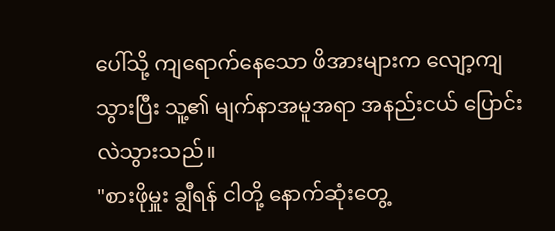ပေါ်သို့ ကျရောက်နေသော ဖိအားများက လျော့ကျသွားပြီး သူ့၏ မျက်နာအမူအရာ အနည်းငယ် ပြောင်းလဲသွားသည်။
"စားဖိုမှူး ချွီရန် ငါတို့ နောက်ဆုံးတွေ့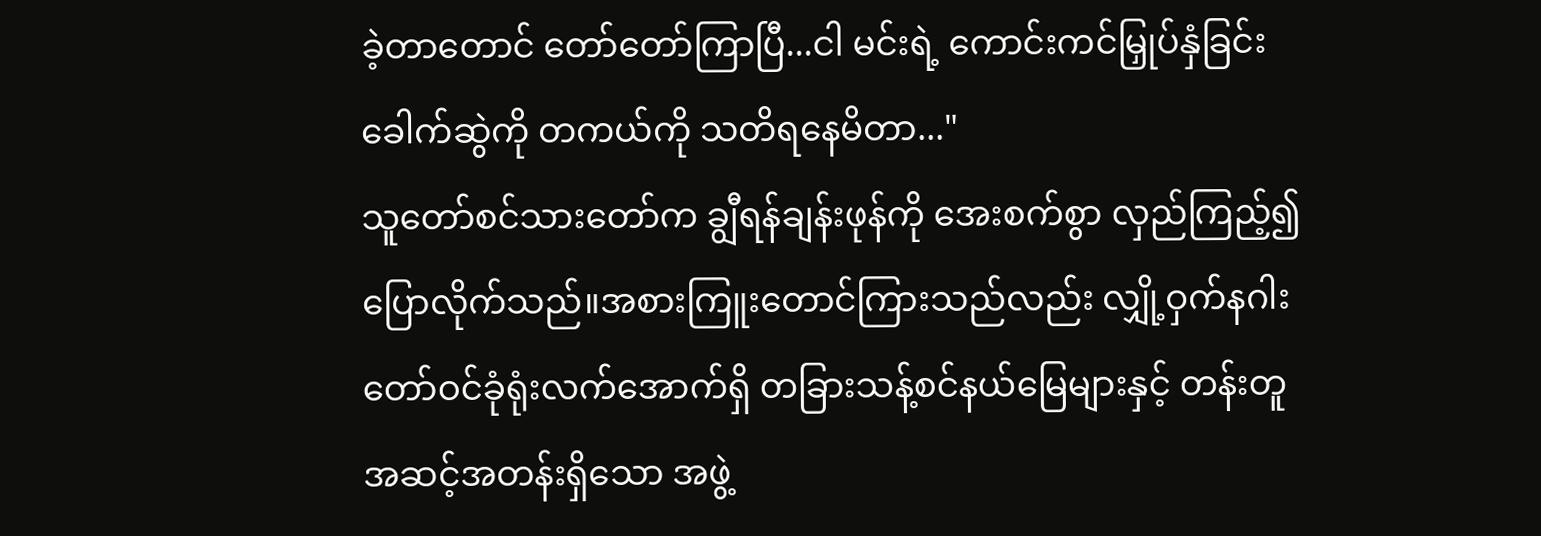ခဲ့တာတောင် တော်တော်ကြာပြီ...ငါ မင်းရဲ့ ကောင်းကင်မြှုပ်နှံခြင်းခေါက်ဆွဲကို တကယ်ကို သတိရနေမိတာ..."
သူတော်စင်သားတော်က ချွီရန်ချန်းဖုန်ကို အေးစက်စွာ လှည်ကြည့်၍ ပြောလိုက်သည်။အစားကြူးတောင်ကြားသည်လည်း လျှို့ဝှက်နဂါး တော်ဝင်ခုံရုံးလက်အောက်ရှိ တခြားသန့်စင်နယ်မြေများနှင့် တန်းတူ အဆင့်အတန်းရှိသော အဖွဲ့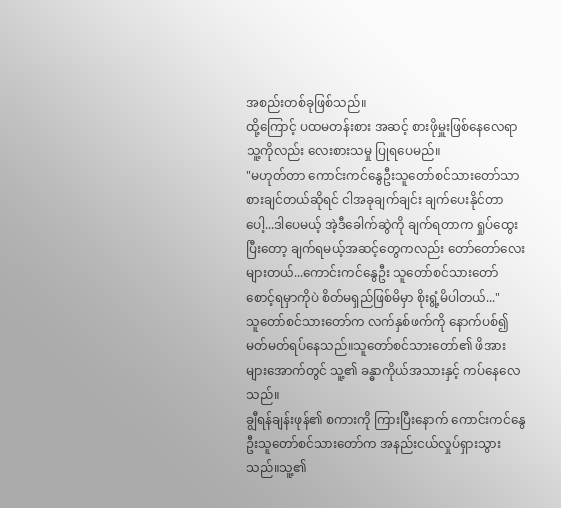အစည်းတစ်ခုဖြစ်သည်။
ထို့ကြောင့် ပထမတန်းစား အဆင့် စားဖိုမှူးဖြစ်နေလေရာ သူ့ကိုလည်း လေးစားသမှု ပြုရပေမည်။
"မဟုတ်တာ ကောင်းကင်နွေဦးသူတော်စင်သားတော်သာ စားချင်တယ်ဆိုရင် ငါအခုချက်ချင်း ချက်ပေးနိုင်တာပေါ့...ဒါပေမယ့် အဲ့ဒီခေါက်ဆွဲကို ချက်ရတာက ရှုပ်ထွေးပြီးတော့ ချက်ရမယ့်အဆင့်တွေကလည်း တော်တော်လေးများတယ်...ကောင်းကင်နွေဦး သူတော်စင်သားတော် စောင့်ရမှာကိုပဲ စိတ်မရှည်ဖြစ်မိမှာ စိုးရွံ့မိပါတယ်..."
သူတော်စင်သားတော်က လက်နှစ်ဖက်ကို နောက်ပစ်၍ မတ်မတ်ရပ်နေသည်။သူတော်စင်သားတော်၏ ဖိအားများအောက်တွင် သူ့၏ ခန္ဓာကိုယ်အသားနှင့် ကပ်နေလေသည်။
ချွီရန်ချန်းဖုန်၏ စကားကို ကြားပြီးနောက် ကောင်းကင်နွေဦးသူတော်စင်သားတော်က အနည်းငယ်လှုပ်ရှားသွားသည်။သူ့၏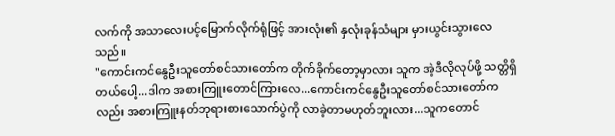လက်ကို အသာလေးပင့်မြောက်လိုက်ရုံဖြင့် အားလုံး၏ နှလုံးခုန်သံများ မှားယွင်းသွားလေသည်။
"ကောင်းကင်နွေဦးသူတော်စင်သားတော်က တိုက်ခိုက်တော့မှာလား သူက အဲ့ဒီလိုလုပ်ဖို့ သတ္တိရှိတယ်ပေါ့...ဒါက အစားကြူးတောင်ကြားလေ...ကောင်းကင်နွေဦးသူတော်စင်သားတော်ကလည်း အစားကြူးနတ်ဘုရားစားသောက်ပွဲကို လာခဲ့တာမဟုတ်ဘူးလား...သူကတောင်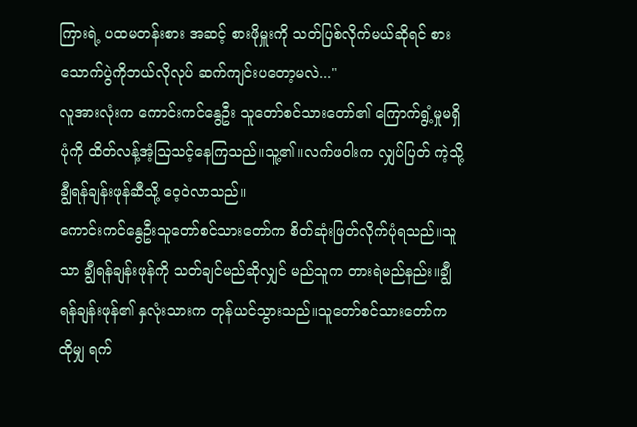ကြားရဲ့ ပထမတန်းစား အဆင့် စားဖိုမှူးကို သတ်ပြစ်လိုက်မယ်ဆိုရင် စားသောက်ပွဲကိုဘယ်လိုလုပ် ဆက်ကျင်းပတော့မလဲ..."
လူအားလုံးက ကောင်းကင်နွေဦး သူတော်စင်သားတော်၏ ကြောက်ရွံ့မှုမရှိပုံကို ထိတ်လန့်အံ့သြသင့်နေကြသည်။သူ့၏။လက်ဖဝါးက လျှပ်ပြတ် ကဲ့သို့ ချွီရန်ချန်းဖုန်ဆီသို့ ဝေ့ဝဲလာသည်။
ကောင်းကင်နွေဦးသူတော်စင်သားတော်က စိတ်ဆုံးဖြတ်လိုက်ပုံရသည်။သူသာ ချွီရန်ချန်းဖုန်ကို သတ်ချင်မည်ဆိုလျှင် မည်သူက တားရဲမည်နည်း။ချွီရန်ချန်းဖုန်၏ နှလုံးသားက တုန်ယင်သွားသည်။သူတော်စင်သားတော်က ထိုမျှ ရက်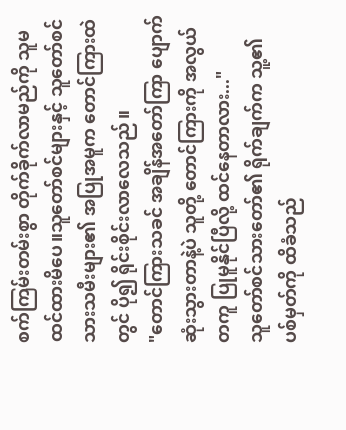စက်ကြမ်းတမ်းစွာ တိုက်ခိုက်လာမည်ကို သူမထင်ထားမိပေ။သူတော်စင်များနှင့် သူတော်စင်သားသမီးများ၏ အပြုအမူက တောင်ကြားထဲတွင် ပို၍ ရိုင်းစိုင်းလာလေသည်။
"တောင်ကြားသခင် အချိန်အတော်ကြာ ပျောက်ဆုံးသွားတာနဲ့ပဲ သူတို့ တောင်ကြားကို အလွယ်တကူ ပြုမူနိုင်ပြီလို့ ထင်နေတာလား..."
သူတော်စင်သားတော်၏ ရိုက်ချက်က သူ့၏ ပစ်မှတ်ကို ထိခံသည်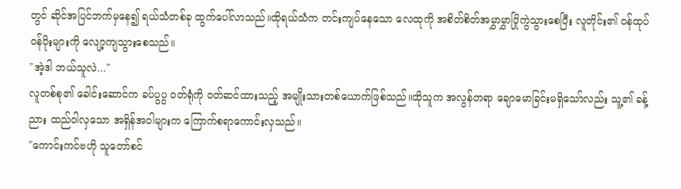တွင် ဆိုင်အပြင်ဘက်မှနေ၍ ရယ်သံတစ်ခု ထွက်ပေါ်လာသည်။ထိုရယ်သံက တင်းကျပ်နေသော လေထုကို အစိတ်စိတ်အမွှာမွှာပြိုကွဲသွားစေပြီး လူတိုင်း၏ ဝန်ထုပ်ဝန်ပိုးများကို လျော့ကျသွားစေသည်။
"အဲ့ဒါ ဘယ်သူလဲ..."
လူတစ်စု၏ ခေါင်းဆောင်က ခပ်ပွပွ ဝတ်ရုံကို ဝတ်ဆင်ထားသည့် အမျိုးသားတစ်ယောက်ဖြစ်သည်။ထိုသူက အလွန်တရာ ချောမောခြင်းမရှိသော်လည်း သူ့၏ ခန့်ညား ထည်ဝါလှသော အရှိန်အဝါများက ကြောက်စရာကောင်းလှသည်။
"ကောင်းကင်ဗဟို သူတော်စင်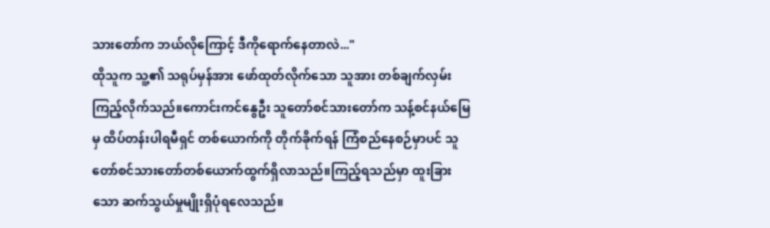သားတော်က ဘယ်လိုကြောင့် ဒီကိုရောက်နေတာလဲ..."
ထိုသူက သူ့၏ သရုပ်မှန်အား ဖော်ထုတ်လိုက်သော သူအား တစ်ချက်လှမ်းကြည့်လိုက်သည်။ကောင်းကင်နွေဦး သူတော်စင်သားတော်က သန့်စင်နယ်မြေမှ ထိပ်တန်းပါရမီရှင် တစ်ယောက်ကို တိုက်ခိုက်ရန် ကြံစည်နေစဉ်မှာပင် သူတော်စင်သားတော်တစ်ယောက်ထွက်ရှိလာသည်။ကြည့်ရသည်မှာ ထူးခြားသော ဆက်သွယ်မှုမျိုးရှိပုံရလေသည်။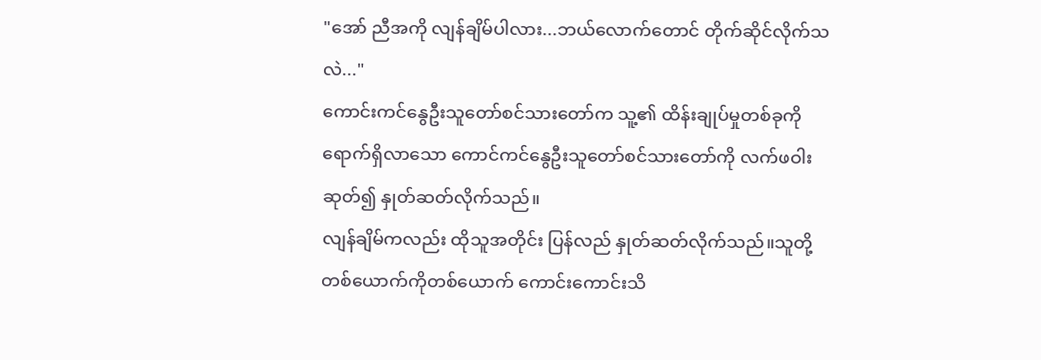"အော် ညီအကို လျန်ချိမ်ပါလား...ဘယ်လောက်တောင် တိုက်ဆိုင်လိုက်သလဲ..."
ကောင်းကင်နွေဦးသူတော်စင်သားတော်က သူ့၏ ထိန်းချုပ်မှုတစ်ခုကို ရောက်ရှိလာသော ကောင်ကင်နွေဦးသူတော်စင်သားတော်ကို လက်ဖဝါးဆုတ်၍ နှုတ်ဆတ်လိုက်သည်။
လျန်ချိမ်ကလည်း ထိုသူအတိုင်း ပြန်လည် နှုတ်ဆတ်လိုက်သည်။သူတို့တစ်ယောက်ကိုတစ်ယောက် ကောင်းကောင်းသိ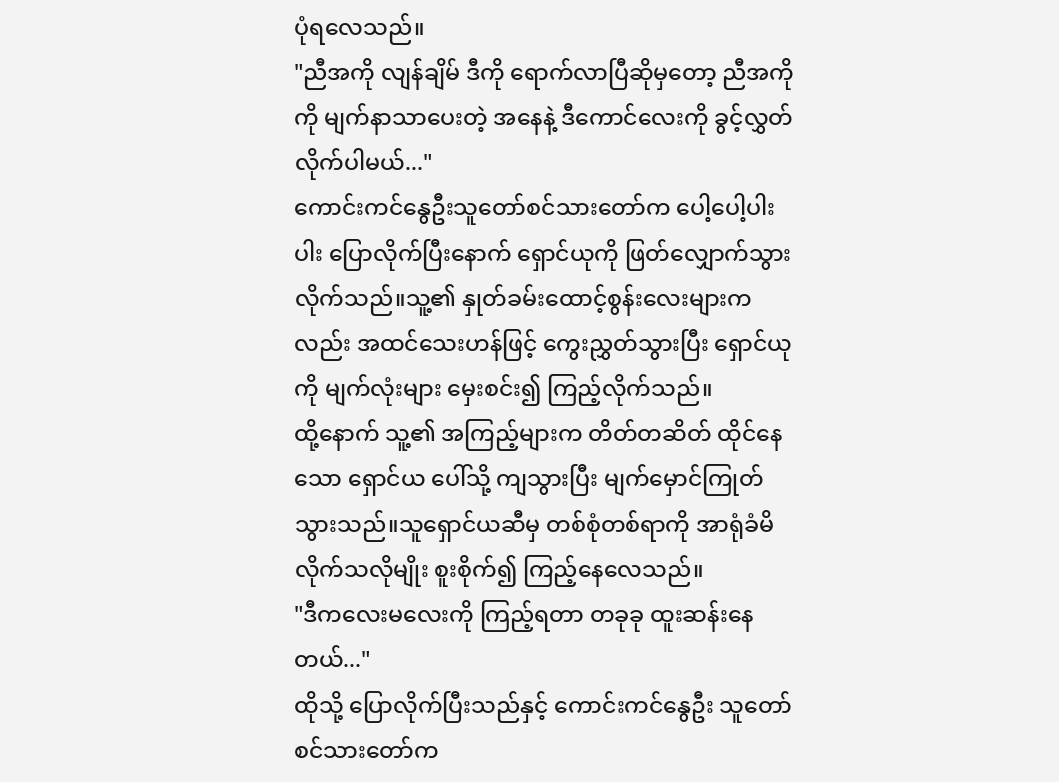ပုံရလေသည်။
"ညီအကို လျန်ချိမ် ဒီကို ရောက်လာပြီဆိုမှတော့ ညီအကိုကို မျက်နာသာပေးတဲ့ အနေနဲ့ ဒီကောင်လေးကို ခွင့်လွှတ်လိုက်ပါမယ်..."
ကောင်းကင်နွေဦးသူတော်စင်သားတော်က ပေါ့ပေါ့ပါးပါး ပြောလိုက်ပြီးနောက် ရှောင်ယုကို ဖြတ်လျှောက်သွားလိုက်သည်။သူ့၏ နှုတ်ခမ်းထောင့်စွန်းလေးများကလည်း အထင်သေးဟန်ဖြင့် ကွေးညွှတ်သွားပြီး ရှောင်ယုကို မျက်လုံးများ မှေးစင်း၍ ကြည့်လိုက်သည်။
ထို့နောက် သူ့၏ အကြည့်များက တိတ်တဆိတ် ထိုင်နေသော ရှောင်ယ ပေါ်သို့ ကျသွားပြီး မျက်မှောင်ကြုတ်သွားသည်။သူရှောင်ယဆီမှ တစ်စုံတစ်ရာကို အာရုံခံမိလိုက်သလိုမျိုး စူးစိုက်၍ ကြည့်နေလေသည်။
"ဒီကလေးမလေးကို ကြည့်ရတာ တခုခု ထူးဆန်းနေတယ်..."
ထိုသို့ ပြောလိုက်ပြီးသည်နှင့် ကောင်းကင်နွေဦး သူတော်စင်သားတော်က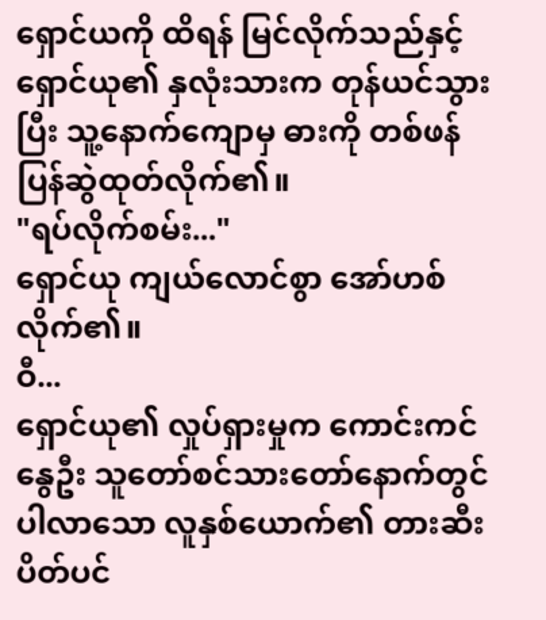ရှောင်ယကို ထိရန် မြင်လိုက်သည်နှင့် ရှောင်ယု၏ နှလုံးသားက တုန်ယင်သွားပြီး သူ့နောက်ကျောမှ ဓားကို တစ်ဖန် ပြန်ဆွဲထုတ်လိုက်၏။
"ရပ်လိုက်စမ်း..."
ရှောင်ယု ကျယ်လောင်စွာ အော်ဟစ်လိုက်၏။
ဝီ...
ရှောင်ယု၏ လှုပ်ရှားမှုက ကောင်းကင်နွေဦး သူတော်စင်သားတော်နောက်တွင် ပါလာသော လူနှစ်ယောက်၏ တားဆီးပိတ်ပင်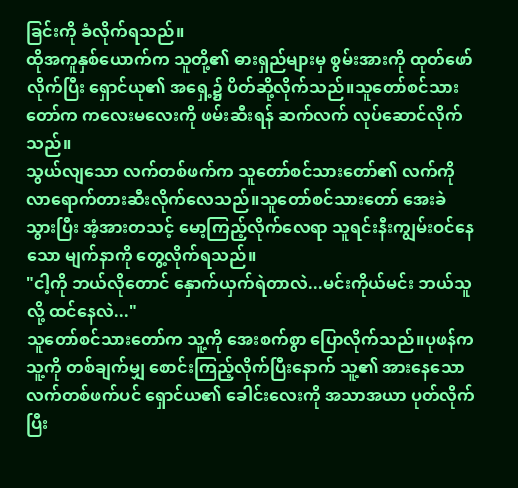ခြင်းကို ခံလိုက်ရသည်။
ထိုအကူနှစ်ယောက်က သူတို့၏ ဓားရှည်များမှ စွမ်းအားကို ထုတ်ဖော်လိုက်ပြီး ရှောင်ယု၏ အရှေ့၌ ပိတ်ဆို့လိုက်သည်။သူတော်စင်သားတော်က ကလေးမလေးကို ဖမ်းဆီးရန် ဆက်လက် လုပ်ဆောင်လိုက်သည်။
သွယ်လျသော လက်တစ်ဖက်က သူတော်စင်သားတော်၏ လက်ကို လာရောက်တားဆီးလိုက်လေသည်။သူတော်စင်သားတော် အေးခဲသွားပြီး အံ့အားတသင့် မော့ကြည့်လိုက်လေရာ သူရင်းနီးကျွမ်းဝင်နေသော မျက်နာကို တွေ့လိုက်ရသည်။
"ငါ့ကို ဘယ်လိုတောင် နှောက်ယှက်ရဲတာလဲ...မင်းကိုယ်မင်း ဘယ်သူလို့ ထင်နေလဲ..."
သူတော်စင်သားတော်က သူ့ကို အေးစက်စွာ ပြောလိုက်သည်။ပုဖန်က သူ့ကို တစ်ချက်မျှ စောင်းကြည့်လိုက်ပြီးနောက် သူ့၏ အားနေသော လက်တစ်ဖက်ပင် ရှောင်ယ၏ ခေါင်းလေးကို အသာအယာ ပုတ်လိုက်ပြီး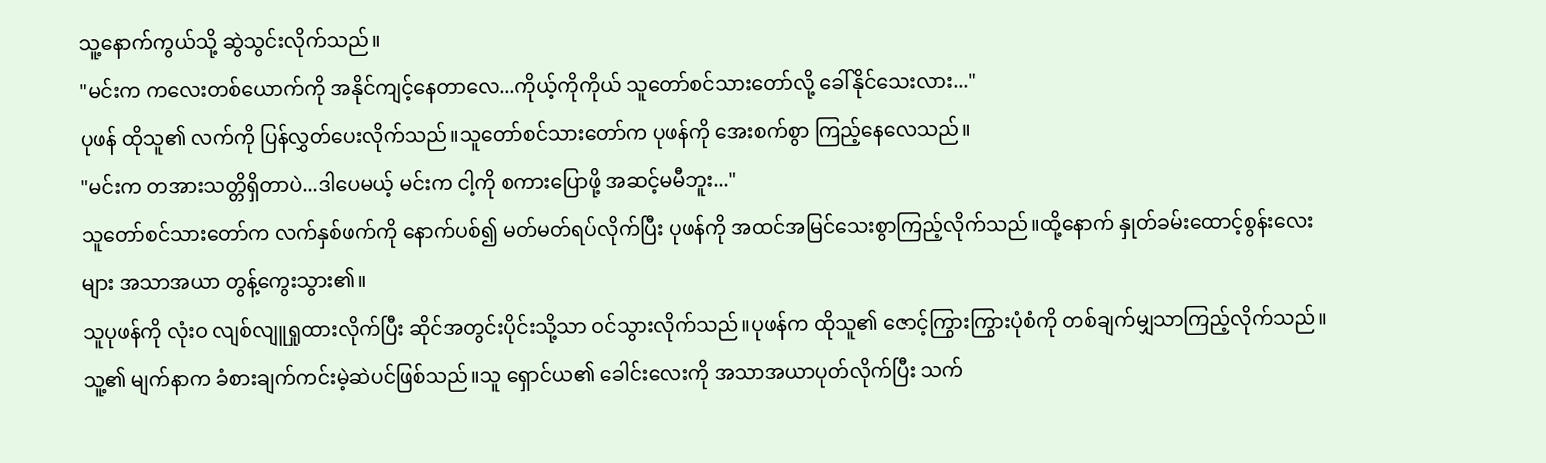သူ့နောက်ကွယ်သို့ ဆွဲသွင်းလိုက်သည်။
"မင်းက ကလေးတစ်ယောက်ကို အနိုင်ကျင့်နေတာလေ...ကိုယ့်ကိုကိုယ် သူတော်စင်သားတော်လို့ ခေါ်နိုင်သေးလား..."
ပုဖန် ထိုသူ၏ လက်ကို ပြန်လွှတ်ပေးလိုက်သည်။သူတော်စင်သားတော်က ပုဖန်ကို အေးစက်စွာ ကြည့်နေလေသည်။
"မင်းက တအားသတ္တိရှိတာပဲ...ဒါပေမယ့် မင်းက ငါ့ကို စကားပြောဖို့ အဆင့်မမီဘူး..."
သူတော်စင်သားတော်က လက်နှစ်ဖက်ကို နောက်ပစ်၍ မတ်မတ်ရပ်လိုက်ပြီး ပုဖန်ကို အထင်အမြင်သေးစွာကြည့်လိုက်သည်။ထို့နောက် နှုတ်ခမ်းထောင့်စွန်းလေးများ အသာအယာ တွန့်ကွေးသွား၏။
သူပုဖန်ကို လုံးဝ လျစ်လျူရှုထားလိုက်ပြီး ဆိုင်အတွင်းပိုင်းသို့သာ ဝင်သွားလိုက်သည်။ပုဖန်က ထိုသူ၏ ဇောင့်ကြွားကြွားပုံစံကို တစ်ချက်မျှသာကြည့်လိုက်သည်။သူ့၏ မျက်နာက ခံစားချက်ကင်းမဲ့ဆဲပင်ဖြစ်သည်။သူ ရှောင်ယ၏ ခေါင်းလေးကို အသာအယာပုတ်လိုက်ပြီး သက်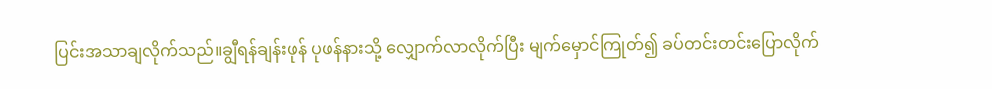ပြင်းအသာချလိုက်သည်။ချွီရန်ချန်းဖုန် ပုဖန်နားသို့ လျှောက်လာလိုက်ပြီး မျက်မှောင်ကြုတ်၍ ခပ်တင်းတင်းပြောလိုက်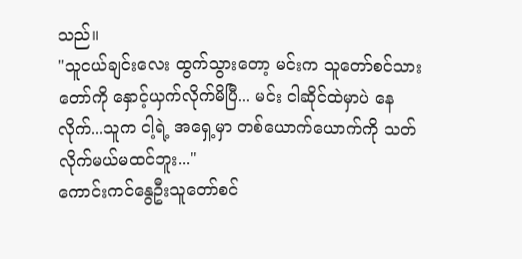သည်။
"သူငယ်ချင်းလေး ထွက်သွားတော့ မင်းက သူတော်စင်သားတော်ကို နှောင့်ယှက်လိုက်မိပြီ... မင်း ငါဆိုင်ထဲမှာပဲ နေလိုက်...သူက ငါ့ရဲ့ အရှေ့မှာ တစ်ယောက်ယောက်ကို သတ်လိုက်မယ်မထင်ဘူး..."
ကောင်းကင်နွေဦးသူတော်စင်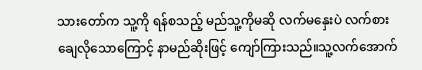သားတော်က သူ့ကို ရန်စသည့် မည်သူ့ကိုမဆို လက်မနှေးပဲ လက်စားချေလိုသောကြောင့် နာမည်ဆိုးဖြင့် ကျော်ကြားသည်။သူ့လက်အောက်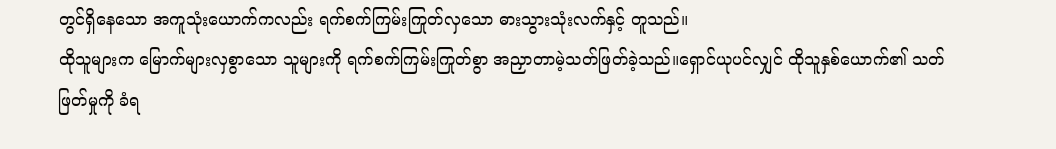တွင်ရှိနေသော အကူသုံးယောက်ကလည်း ရက်စက်ကြမ်းကြုတ်လှသော ဓားသွားသုံးလက်နှင့် တူသည်။
ထိုသူများက မြောက်များလှစွာသော သူများကို ရက်စက်ကြမ်းကြုတ်စွာ အညှာတာမဲ့သတ်ဖြတ်ခဲ့သည်။ရှောင်ယုပင်လျှင် ထိုသူနှစ်ယောက်၏ သတ်ဖြတ်မှုကို ခံရ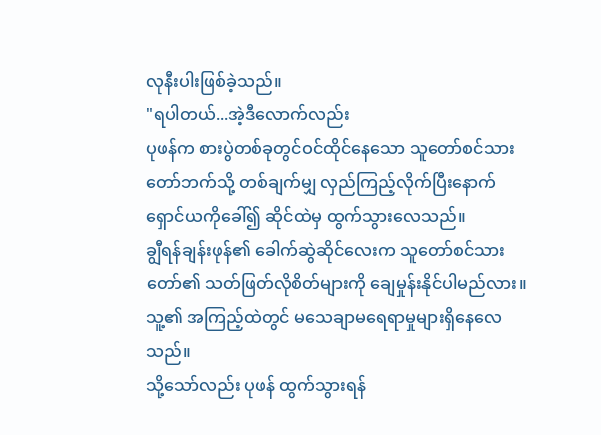လုနီးပါးဖြစ်ခဲ့သည်။
"ရပါတယ်...အဲ့ဒီလောက်လည်း
ပုဖန်က စားပွဲတစ်ခုတွင်ဝင်ထိုင်နေသော သူတော်စင်သားတော်ဘက်သို့ တစ်ချက်မျှ လှည်ကြည့်လိုက်ပြီးနောက် ရှောင်ယကိုခေါ်၍ ဆိုင်ထဲမှ ထွက်သွားလေသည်။
ချွီရန်ချန်းဖုန်၏ ခေါက်ဆွဲဆိုင်လေးက သူတော်စင်သားတော်၏ သတ်ဖြတ်လိုစိတ်များကို ချေမှုန်းနိုင်ပါမည်လား။သူ့၏ အကြည့်ထဲတွင် မသေချာမရေရာမှုများရှိနေလေသည်။
သို့သော်လည်း ပုဖန် ထွက်သွားရန်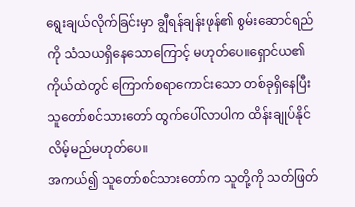ရွေးချယ်လိုက်ခြင်းမှာ ချွီရန်ချန်းဖုန်၏ စွမ်းဆောင်ရည်ကို သံသယရှိနေသောကြောင့် မဟုတ်ပေ။ရှောင်ယ၏ ကိုယ်ထဲတွင် ကြောက်စရာကောင်းသော တစ်ခုရှိနေပြီး သူတော်စင်သားတော် ထွက်ပေါ်လာပါက ထိန်းချုပ်နိုင်လိမ့်မည်မဟုတ်ပေ။
အကယ်၍ သူတော်စင်သားတော်က သူတို့ကို သတ်ဖြတ်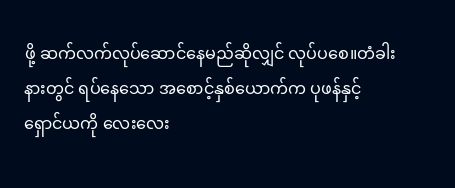ဖို့ ဆက်လက်လုပ်ဆောင်နေမည်ဆိုလျှင် လုပ်ပစေ။တံခါးနားတွင် ရပ်နေသော အစောင့်နှစ်ယောက်က ပုဖန်နှင့် ရှောင်ယကို လေးလေး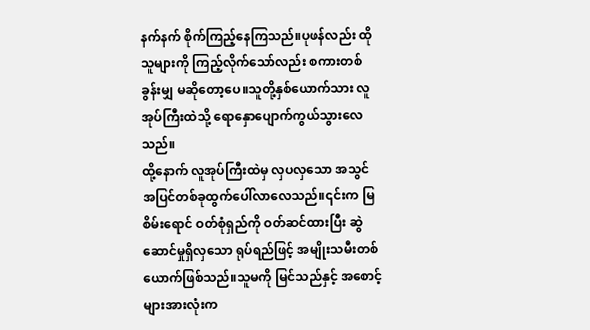နက်နက် စိုက်ကြည့်နေကြသည်။ပုဖန်လည်း ထိုသူများကို ကြည့်လိုက်သော်လည်း စကားတစ်ခွန်းမျှ မဆိုတော့ပေ။သူတို့နှစ်ယောက်သား လူအုပ်ကြီးထဲသို့ ရောနှောပျောက်ကွယ်သွားလေသည်။
ထို့နောက် လူအုပ်ကြီးထဲမှ လှပလှသော အသွင်အပြင်တစ်ခုထွက်ပေါ်လာလေသည်။၎င်းက မြစိမ်းရောင် ဝတ်စုံရှည်ကို ဝတ်ဆင်ထားပြီး ဆွဲဆောင်မှုရှိလှသော ရုပ်ရည်ဖြင့် အမျိုးသမီးတစ်ယောက်ဖြစ်သည်။သူမကို မြင်သည်နှင့် အစောင့်များအားလုံးက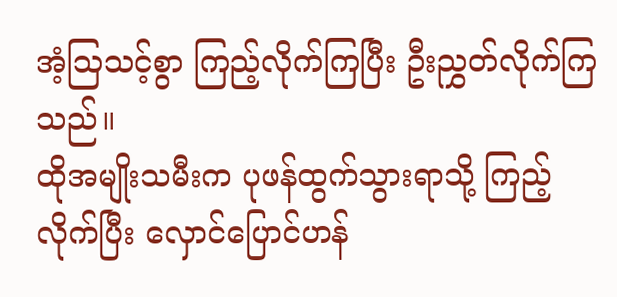အံ့သြသင့်စွာ ကြည့်လိုက်ကြပြီး ဦးညွှတ်လိုက်ကြသည်။
ထိုအမျိုးသမီးက ပုဖန်ထွက်သွားရာသို့ ကြည့်လိုက်ပြီး လှောင်ပြောင်ဟန်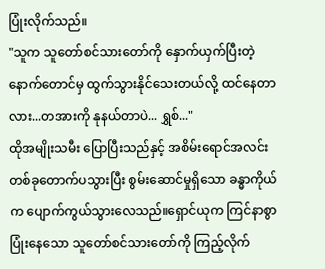ပြုံးလိုက်သည်။
"သူက သူတော်စင်သားတော်ကို နှောက်ယှက်ပြီးတဲ့ နောက်တောင်မှ ထွက်သွားနိုင်သေးတယ်လို့ ထင်နေတာလား...တအားကို နုနယ်တာပဲ... ရွှစ်..."
ထိုအမျိုးသမီး ပြောပြီးသည်နှင့် အစိမ်းရောင်အလင်းတစ်ခုတောက်ပသွားပြီး စွမ်းဆောင်မှုရှိသော ခန္ဓာကိုယ်က ပျောက်ကွယ်သွားလေသည်။ရှောင်ယုက ကြင်နာစွာ ပြုံးနေသော သူတော်စင်သားတော်ကို ကြည့်လိုက်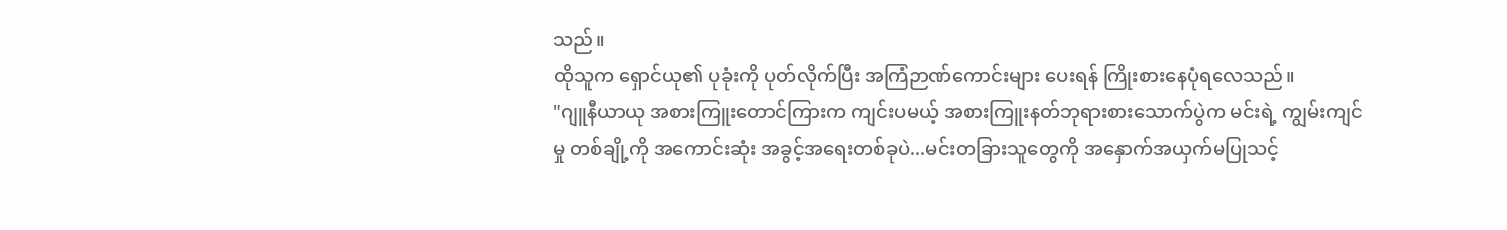သည်။
ထိုသူက ရှောင်ယု၏ ပုခုံးကို ပုတ်လိုက်ပြီး အကြံဉာဏ်ကောင်းများ ပေးရန် ကြိုးစားနေပုံရလေသည်။
"ဂျူနီယာယု အစားကြူးတောင်ကြားက ကျင်းပမယ့် အစားကြူးနတ်ဘုရားစားသောက်ပွဲက မင်းရဲ့ ကျွမ်းကျင်မှု တစ်ချို့ကို အကောင်းဆုံး အခွင့်အရေးတစ်ခုပဲ...မင်းတခြားသူတွေကို အနှောက်အယှက်မပြုသင့်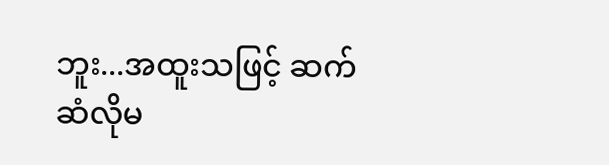ဘူး...အထူးသဖြင့် ဆက်ဆံလိုမ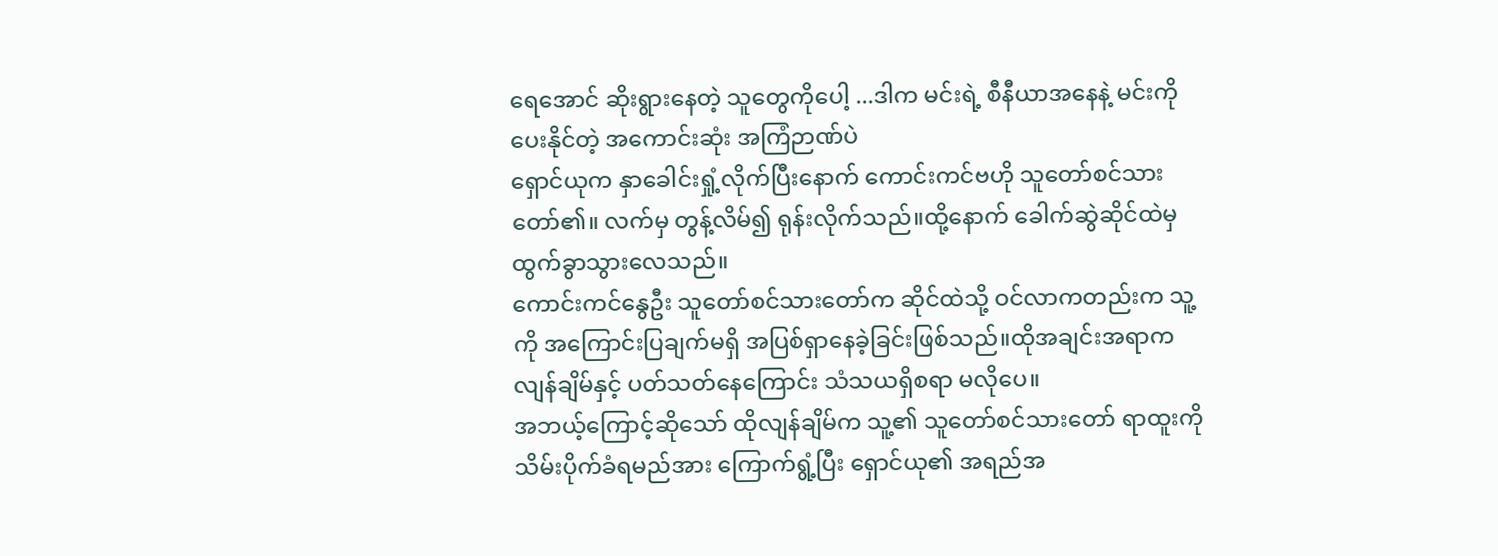ရေအောင် ဆိုးရွားနေတဲ့ သူတွေကိုပေါ့ ...ဒါက မင်းရဲ့ စီနီယာအနေနဲ့ မင်းကို ပေးနိုင်တဲ့ အကောင်းဆုံး အကြံဉာဏ်ပဲ
ရှောင်ယုက နှာခေါင်းရှုံ့လိုက်ပြီးနောက် ကောင်းကင်ဗဟို သူတော်စင်သားတော်၏။ လက်မှ တွန့်လိမ်၍ ရုန်းလိုက်သည်။ထို့နောက် ခေါက်ဆွဲဆိုင်ထဲမှ ထွက်ခွာသွားလေသည်။
ကောင်းကင်နွေဦး သူတော်စင်သားတော်က ဆိုင်ထဲသို့ ဝင်လာကတည်းက သူ့ကို အကြောင်းပြချက်မရှိ အပြစ်ရှာနေခဲ့ခြင်းဖြစ်သည်။ထိုအချင်းအရာက လျန်ချိမ်နှင့် ပတ်သတ်နေကြောင်း သံသယရှိစရာ မလိုပေ။
အဘယ့်ကြောင့်ဆိုသော် ထိုလျန်ချိမ်က သူ့၏ သူတော်စင်သားတော် ရာထူးကို သိမ်းပိုက်ခံရမည်အား ကြောက်ရွံ့ပြီး ရှောင်ယု၏ အရည်အ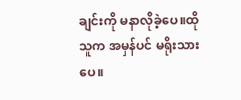ချင်းကို မနာလိုခဲ့ပေ။ထိုသူက အမှန်ပင် မရိုးသားပေ။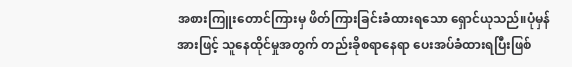အစားကြူးတောင်ကြားမှ ဖိတ်ကြားခြင်းခံထားရသော ရှောင်ယုသည်။ပုံမှန်အားဖြင့် သူနေထိုင်မှုအတွက် တည်းခိုစရာနေရာ ပေးအပ်ခံထားရပြီးဖြစ်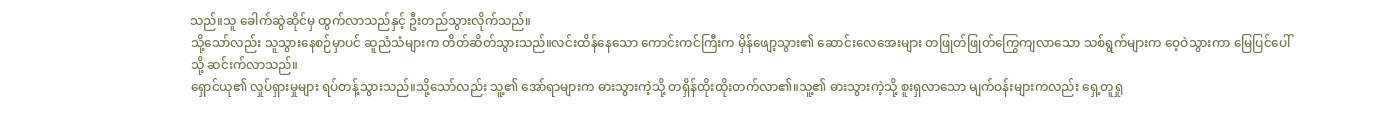သည်။သူ ခေါက်ဆွဲဆိုင်မှ ထွက်လာသည်နှင့် ဦးတည်သွားလိုက်သည်။
သို့သော်လည်း သူသွားနေစဉ်မှာပင် ဆူညံသံများက တိတ်ဆိတ်သွားသည်။လင်းထိန်နေသော ကောင်းကင်ကြီးက မှိန်ဖျော့သွား၏ ဆောင်းလေအေးများ တဖြုတ်ဖြုတ်ကြွေကျလာသော သစ်ရွက်များက ဝေ့ဝဲသွားကာ မြေပြင်ပေါ်သို့ ဆင်းက်လာသည်။
ရှောင်ယု၏ လှုပ်ရှားမှုများ ရပ်တန့်သွားသည်။သို့သော်လည်း သူ့၏ အော်ရာများက ဓားသွားကဲ့သို့ တရှိန်ထိုးထိုးတက်လာ၏။သူ့၏ ဓားသွားကဲ့သို့ စူးရှလာသော မျက်ဝန်းများကလည်း ရှေ့တူရှု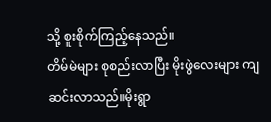သို့ စူးစိုက်ကြည့်နေသည်။
တိမ်မဲများ စုစည်းလာပြီး မိုးဖွဲလေးများ ကျဆင်းလာသည်။မိုးရွာ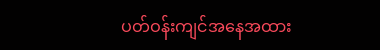ပတ်ဝန်းကျင်အနေအထား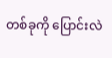တစ်ခုကို ပြောင်းလဲ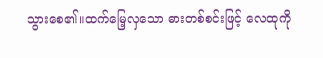သွားစေ၏။ထက်မြေ့လှသော ဓားတစ်စင်းဖြင့် လေထုကို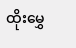ထိုးမွှေ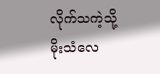လိုက်သကဲ့သို့ မိုးသံလေ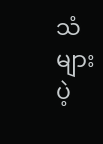သံများ ပဲ့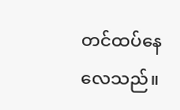တင်ထပ်နေလေသည်။